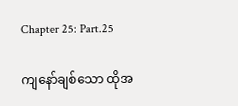Chapter 25: Part.25

ကျနော်ချစ်သော ထိုအ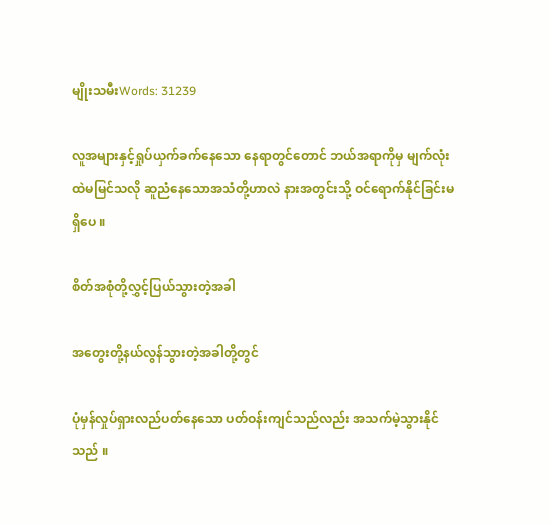မျိုးသမီးWords: 31239

လူအများနှင့်ရှုပ်ယှက်ခက်နေသော နေရာတွင်တောင် ဘယ်အရာကိုမှ မျက်လုံးထဲမမြင်သလို ဆူညံနေသောအသံတို့ဟာလဲ နားအတွင်းသို့ ဝင်ရောက်နိုင်ခြင်းမရှိပေ ။

စိတ်အစုံတို့လွှင့်ပြယ်သွားတဲ့အခါ

အတွေးတို့နယ်လွန်သွားတဲ့အခါတို့တွင်

ပုံမှန်လှုပ်ရှားလည်ပတ်နေသော ပတ်ဝန်းကျင်သည်လည်း အသက်မဲ့သွားနိုင်သည် ။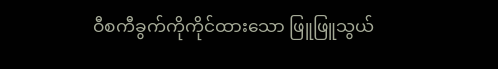ဝီစကီခွက်ကိုကိုင်ထားသော ဖြူဖြူသွယ်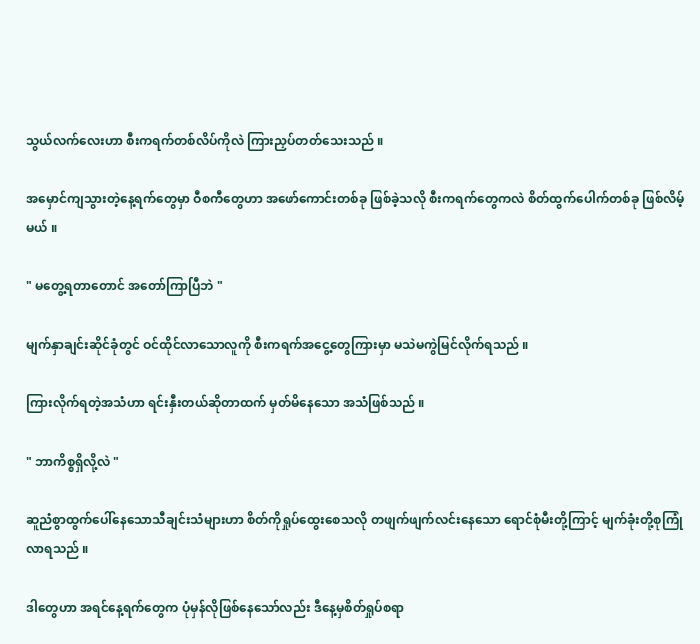သွယ်လက်လေးဟာ စီးကရက်တစ်လိပ်ကိုလဲ ကြားညှပ်တတ်သေးသည် ။

အမှောင်ကျသွားတဲ့နေ့ရက်တွေမှာ ဝီစကီတွေဟာ အဖော်ကောင်းတစ်ခု ဖြစ်ခဲ့သလို စီးကရက်တွေကလဲ စိတ်ထွက်ပေါက်တစ်ခု ဖြစ်လိမ့်မယ် ။

" မတွေ့ရတာ‌တောင် အတော်ကြာပြီဘဲ "

မျက်နှာချင်းဆိုင်ခုံတွင် ဝင်ထိုင်လာသောလူကို စီးကရက်အငွေ့တွေကြားမှာ မသဲမကွဲမြင်လိုက်ရသည် ။

ကြားလိုက်ရတဲ့အသံဟာ ရင်းနှီးတယ်ဆိုတာထက် မှတ်မိနေသော အသံဖြစ်သည် ။

" ဘာကိစ္စရှိလို့လဲ "

ဆူညံစွာထွက်ပေါ်နေသောသီချင်းသံများဟာ စိတ်ကိုရှုပ်ထွေးစေသလို တဖျက်ဖျက်လင်းနေသော ရောင်စုံမီးတို့ကြာင့် မျက်ခုံးတို့စုကြုံလာရသည် ။

ဒါတွေဟာ အရင်နေ့ရက်တွေက ပုံမှန်လိုဖြစ်နေသော်လည်း ဒီနေ့မှစိတ်ရှုပ်စရာ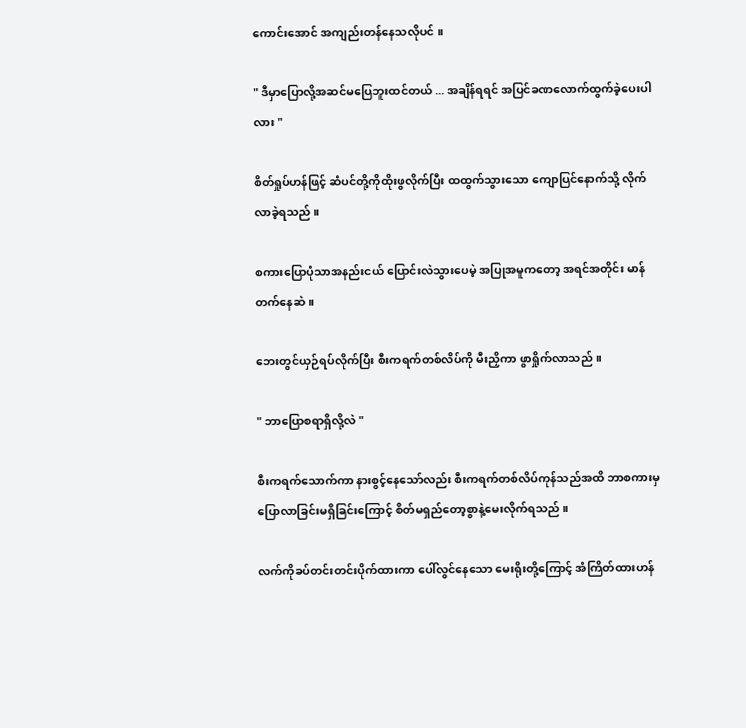ကောင်းအောင် အကျည်းတန်နေသလိုပင် ။

" ဒီမှာပြောလို့အဆင်မပြေဘူးထင်တယ် ... အချိန်ရရင် အပြင်ခဏလောက်ထွက်ခဲ့ပေးပါလား "

စိတ်ရှုပ်ဟန်ဖြင့် ဆံပင်တို့ကိုထိုးဖွလိုက်ပြီး ထထွက်သွားသော ကျောပြင်နောက်သို့ လိုက်လာခဲ့ရသည် ။

စကားပြောပုံသာအနည်းငယ် ပြောင်းလဲသွားပေမဲ့ အပြုအမူကတော့ အရင်အတိုင်း မာန်တက်နေဆဲ ။

ဘေးတွင်ယှဉ်ရပ်လိုက်ပြီး စီးကရက်တစ်လိပ်ကို မီးညှိကာ ဖွာရှိုက်လာသည် ။

" ဘာပြောစရာရှိလို့လဲ "

စီးကရက်သောက်ကာ နားစွင့်နေသော်လည်း စီးကရက်တစ်လိပ်ကုန်သည်အထိ ဘာစကားမှပြောလာခြင်းမရှိခြင်းကြောင့် စိတ်မရှည်တော့စွာနဲ့မေးလိုက်ရသည် ။

လက်ကိုခပ်တင်းတင်းပိုက်ထားကာ ပေါ်လွင်နေသော မေးရိုးတို့ကြောင့် အံကြိတ်ထားဟန်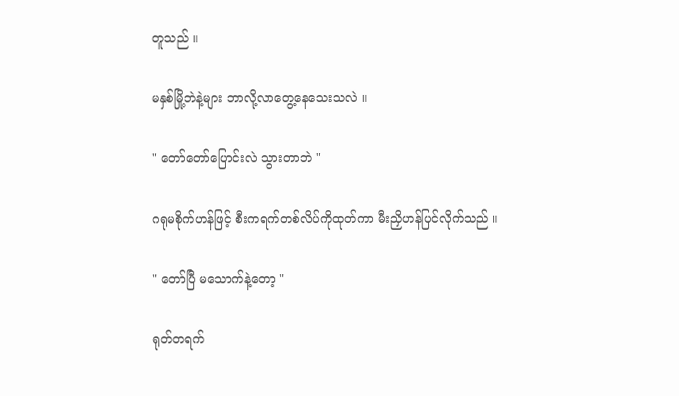တူသည် ။

မနှစ်မြို့ဘဲနဲ့များ ဘာလို့လာတွေ့နေသေးသလဲ ။

" တော်တော်ပြောင်းလဲ သွားတာဘဲ "

ဂရုမစိုက်ဟန်ဖြင့် စီးကရက်တစ်လိပ်ကိုထုတ်ကာ မီးညှိဟန်ပြင်လိုက်သည် ။

" တော်ပြီ မသောက်နဲ့တော့ "

ရုတ်တရက်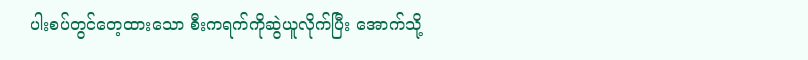ပါးစပ်တွင်တေ့ထားသော စီးကရက်ကိုဆွဲယူလိုက်ပြီး အောက်သို့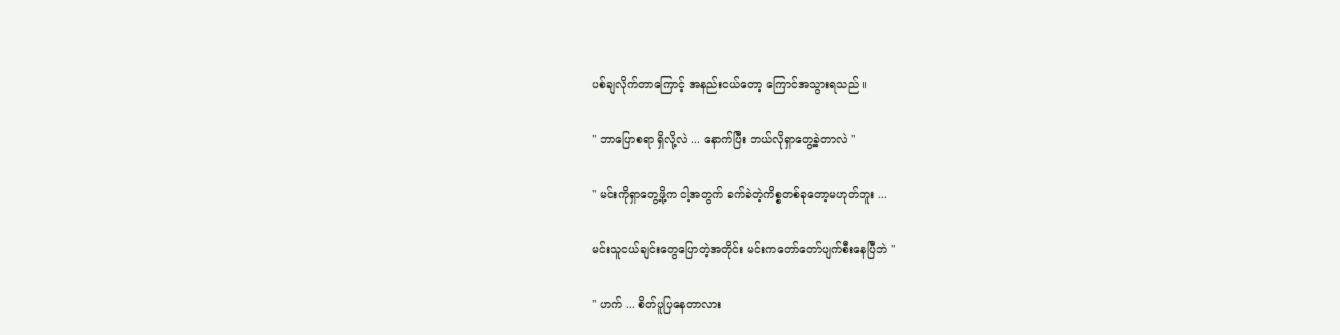ပစ်ချလိုက်တာကြောင့် အနည်းငယ်တော့ ကြောင်အသွားရသည် ။

" ဘာပြောစရာ ရှိလို့လဲ ... နောက်ပြီး ဘယ်လိုရှာတွေ့ခဲ့တာလဲ "

" မင်းကိုရှာတွေ့ဖို့က ငါ့အတွက် ခက်ခဲတဲ့ကိစ္စတစ်ခုတော့မဟုတ်ဘူး ...

မင်းသူငယ်ချင်းတွေပြောတဲ့အတိုင်း မင်းကတော်တော်ပျက်စီးနေပြီဘဲ "

" ဟက် ... စိတ်ပူပြနေတာလား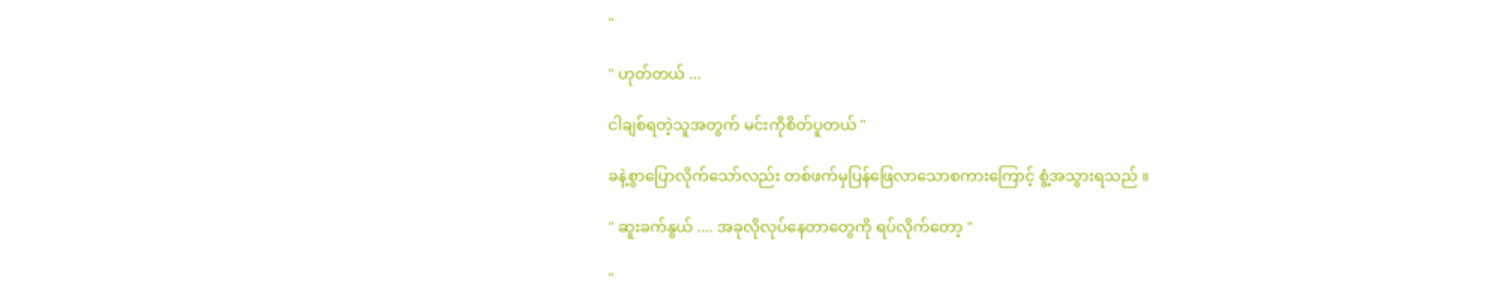"

" ဟုတ်တယ် ...

ငါချစ်ရတဲ့သူအတွက် မင်းကိုစိတ်ပူတယ် "

ခနဲ့စွာပြောလိုက်သော်လည်း တစ်ဖက်မှပြန်ဖြေလာသောစကားကြောင့် စွံ့အသွားရသည် ။

" ဆူးခက်နွယ် .... အခုလိုလုပ်နေတာတွေကို ရပ်လိုက်တော့ "

"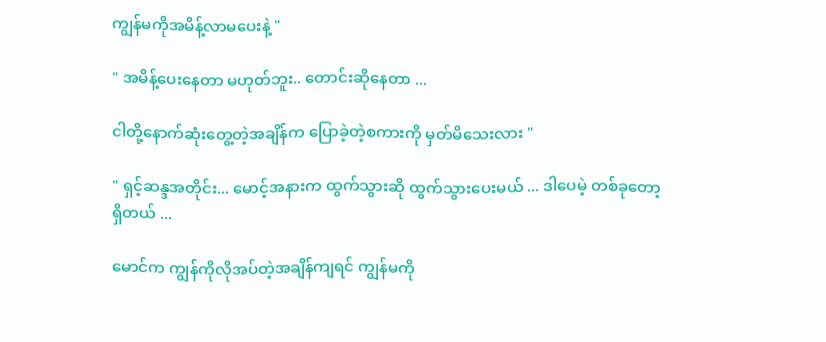ကျွန်မကိုအမိန့်လာမပေးနဲ့ "

" အမိန့်ပေးနေတာ မဟုတ်ဘူး.. တောင်းဆိုနေတာ ...

ငါတို့နောက်ဆုံးတွေ့တဲ့အချိန်က ပြောခဲ့တဲ့စကားကို မှတ်မိသေးလား "

" ရှင့်ဆန္ဒအတိုင်း... မောင့်အနားက ထွက်သွားဆို ထွက်သွားပေးမယ် ... ဒါပေမဲ့ တစ်ခုတော့ရှိတယ် ...

မောင်က ကျွန်ကိုလိုအပ်တဲ့အချိန်ကျရင် ကျွန်မကို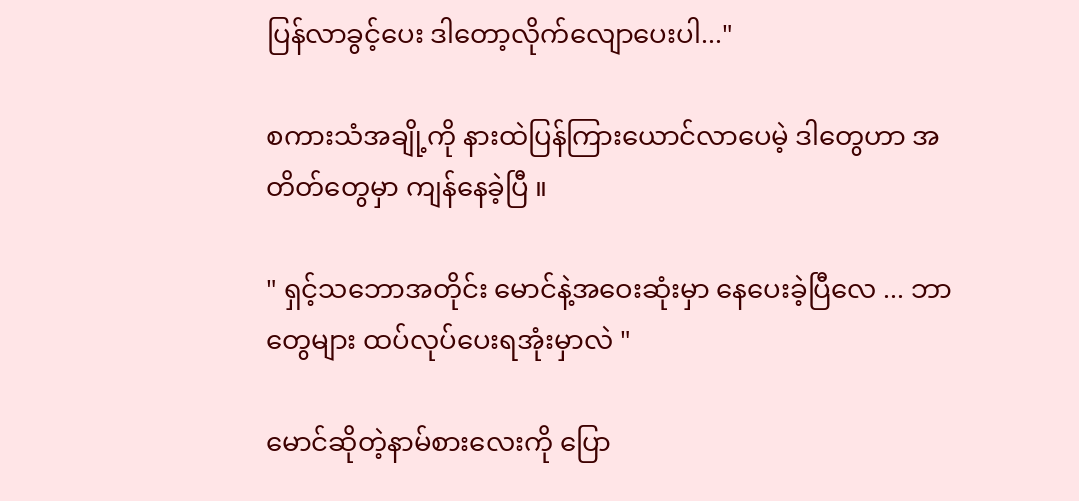ပြန်လာခွင့်ပေး ဒါတော့လိုက်လျောပေးပါ..."

စကားသံအချို့ကို နားထဲပြန်ကြားယောင်လာပေမဲ့ ဒါတွေဟာ အတိတ်တွေမှာ ကျန်နေခဲ့ပြီ ။

" ရှင့်သဘောအတိုင်း မောင်နဲ့အဝေးဆုံးမှာ နေပေးခဲ့ပြီလေ ... ဘာတွေများ ထပ်လုပ်ပေးရအုံးမှာလဲ "

မောင်ဆိုတဲ့နာမ်စားလေးကို ပြော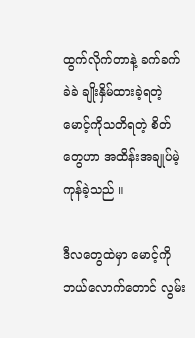ထွက်လိုက်တာနဲ့ ခက်ခက်ခဲခဲ ချိုးနှိမ်ထားခဲ့ရတဲ့ မောင့်ကိုသတိရတဲ့ စိတ်တွေဟာ အထိန်းအချုပ်မဲ့ကုန်ခဲ့သည် ။

ဒီလတွေထဲမှာ မောင့်ကို ဘယ်လောက်တောင် လွမ်း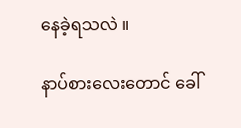နေခဲ့ရသလဲ ။

နာပ်စားလေးတောင် ခေါ်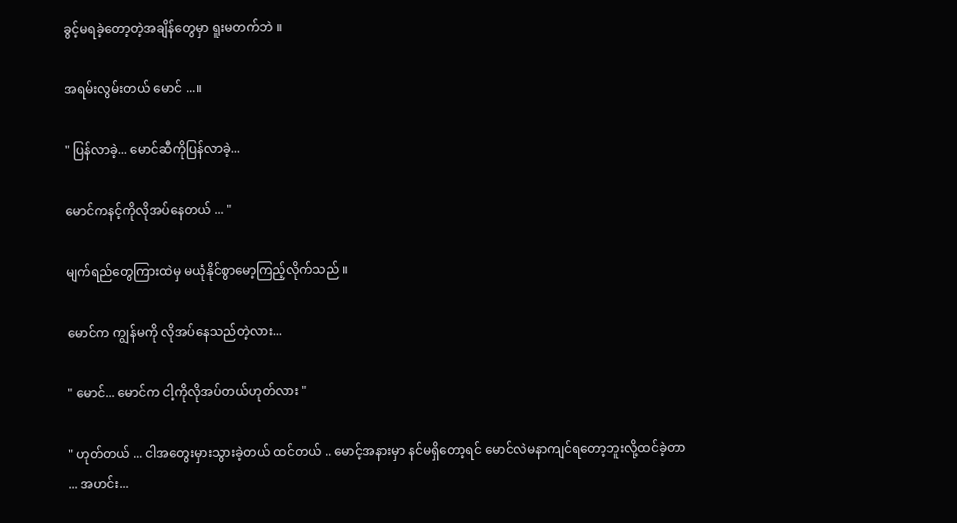ခွင့်မရခဲ့တော့တဲ့အချိန်‌တွေမှာ ရူးမတက်ဘဲ ။

အရမ်းလွမ်းတယ် မောင် ...။

" ပြန်လာခဲ့... မောင်ဆီကိုပြန်လာခဲ့...

မောင်ကနင့်ကိုလိုအပ်နေတယ် ... "

မျက်ရည်တွေကြားထဲမှ မယုံနိုင်စွာမော့ကြည့်လိုက်သည် ။

မောင်က ကျွန်မကို လိုအပ်နေသည်တဲ့လား...

" မောင်... မောင်က ငါ့ကိုလိုအပ်တယ်ဟုတ်လား "

" ဟုတ်တယ် ... ငါအတွေးမှားသွားခဲ့တယ် ထင်တယ် .. မောင့်အနားမှာ နင်မရှိတော့ရင် မောင်လဲမနာကျင်ရတော့ဘူးလို့ထင်ခဲ့တာ ... အဟင်း...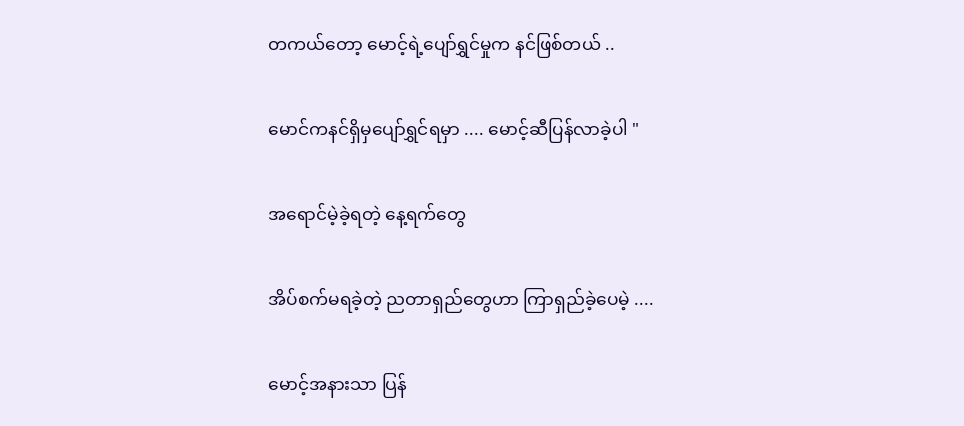တကယ်တော့ မောင့်ရဲ့ပျော်ရွှင်မှုက နင်ဖြစ်တယ် ..

မောင်ကနင်ရှိမှပျော်ရွှင်ရမှာ .... မောင့်ဆီပြန်လာခဲ့ပါ "

အရောင်မဲ့ခဲ့ရတဲ့ နေ့ရက်တွေ

အိပ်စက်မရခဲ့တဲ့ ညတာရှည်တွေဟာ ကြာရှည်ခဲ့ပေမဲ့ ....

မောင့်အနားသာ ပြန်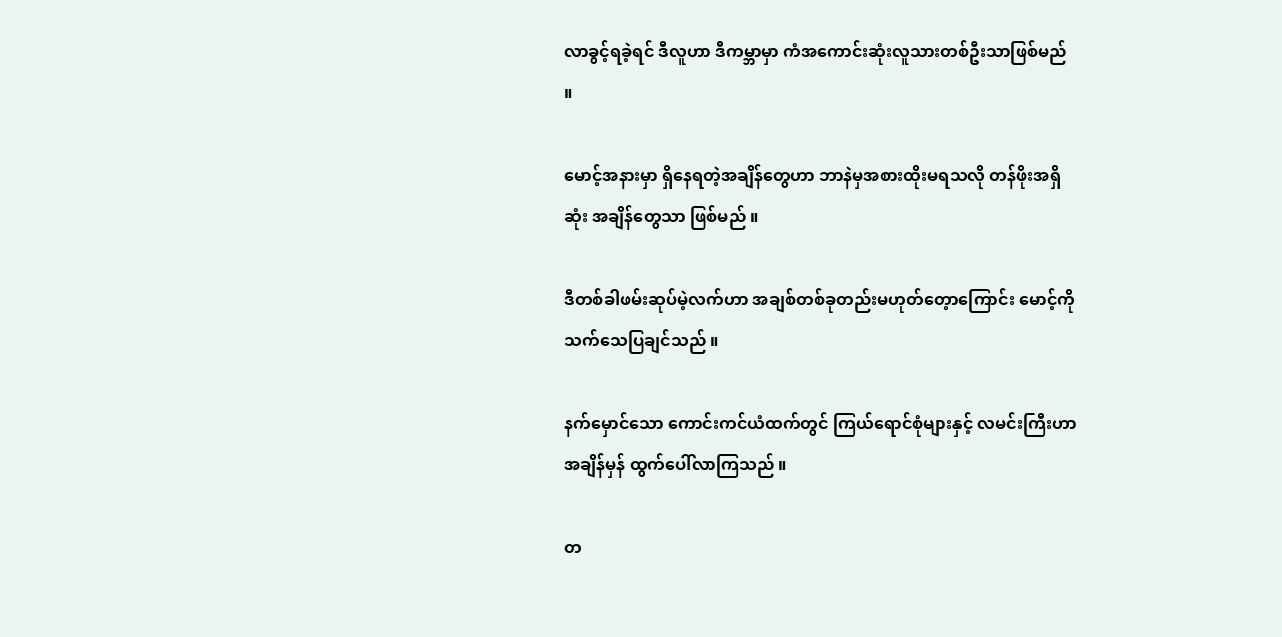လာခွင့်ရခဲ့ရင် ဒီလူဟာ ဒီကမ္ဘာမှာ ကံအကောင်းဆုံးလူသားတစ်ဦးသာဖြစ်မည် ။

မောင့်အနားမှာ ရှိနေရတဲ့အချိန်တွေဟာ ဘာနဲမှအစားထိုးမရသလို တန်ဖိုးအရှိဆုံး အချိန်တွေသာ ဖြစ်မည် ။

ဒီတစ်ခါဖမ်းဆုပ်မဲ့လက်ဟာ အချစ်တစ်ခုတည်းမဟုတ်တေ့ာကြောင်း မောင့်ကိုသက်သေပြချင်သည် ။

နက်မှောင်သော ကောင်းကင်ယံထက်တွင် ကြယ်ရောင်စုံများနှင့် လမင်းကြီးဟာ အချိန်မှန် ထွက်ပေါ်လာကြသည် ။

တ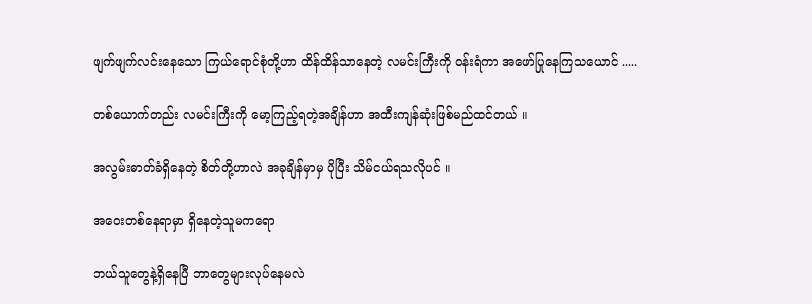ဖျက်ဖျက်လင်းနေသော ကြယ်ရောင်စုံတို့ဟာ ထိန်ထိန်သာနေတဲ့ လမင်းကြီးကို ဝန်းရံကာ အဖော်ပြုနေကြသယောင် .....

တစ်ယောက်တည်း လမင်းကြီးကို မော့ကြည့်ရတဲ့အချိန်ဟာ အထီးကျန်ဆုံးဖြစ်မည်ထင်တယ် ။

အလွမ်းဓာတ်ခံရှိနေတဲ့ စိတ်တို့ဟာလဲ အခုချိန်မှာမှ ပိုပြီး သိမ်ငယ်ရသလိုပင် ။

အဝေးတစ်နေရာမှာ ရှိနေတဲ့သူမကရော

ဘယ်သူတွေနဲ့ရှိနေပြီ ဘာတွေများလုပ်နေမလဲ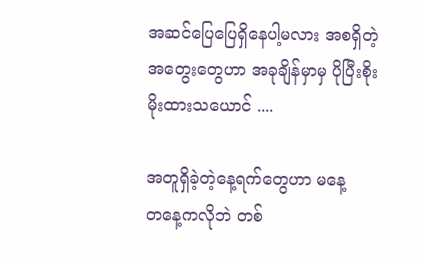အဆင်ပြေပြေရှိနေပါ့မလား အစရှိတဲ့အတွေးတွေဟာ အခုချိန်မှာမှ ပိုပြီးစိုးမိုးထားသယောင် ....

အတူရှိခဲ့တဲ့နေ့ရက်တွေဟာ မနေ့တ‌‌နေ့ကလိုဘဲ တစ်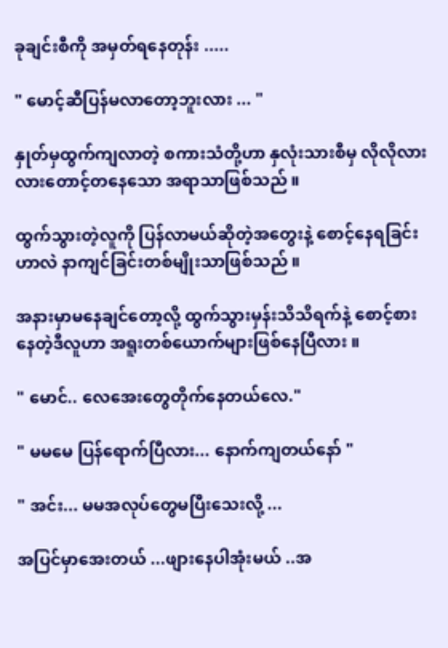ခုချင်းစီကို အမှတ်ရနေတုန်း .....

" မောင့်ဆီပြန်မလာတော့ဘူးလား ... "

နှုတ်မှထွက်ကျလာတဲ့ စကားသံတို့ဟာ နှလုံးသားစီမှ လိုလိုလားလားတောင့်တနေသော အရာသာဖြစ်သည် ။

ထွက်သွားတဲ့လူကို ပြန်လာမယ်ဆိုတဲ့အတွေးနဲ့‌ စောင့်နေရခြင်းဟာလဲ နာကျင်ခြင်းတစ်မျိုးသာဖြစ်သည် ။

အနားမှာမနေချင်တော့လို့ ထွက်သွားမှန်းသိသိရက်နဲ့ စောင့်စားနေတဲ့ဒီလူဟာ အရူးတစ်ယောက်များဖြစ်နေပြီလား ။

" မောင်.. လေအေးတွေတိုက်နေတယ်လေ."

" မမမေ ပြန်ရောက်ပြီလား... နောက်ကျတယ်နော် "

" အင်း... မမအလုပ်တွေမပြီးသေးလို့ ...

အပြင်မှာအေးတယ် ...ဖျားနေပါအုံးမယ် ..အ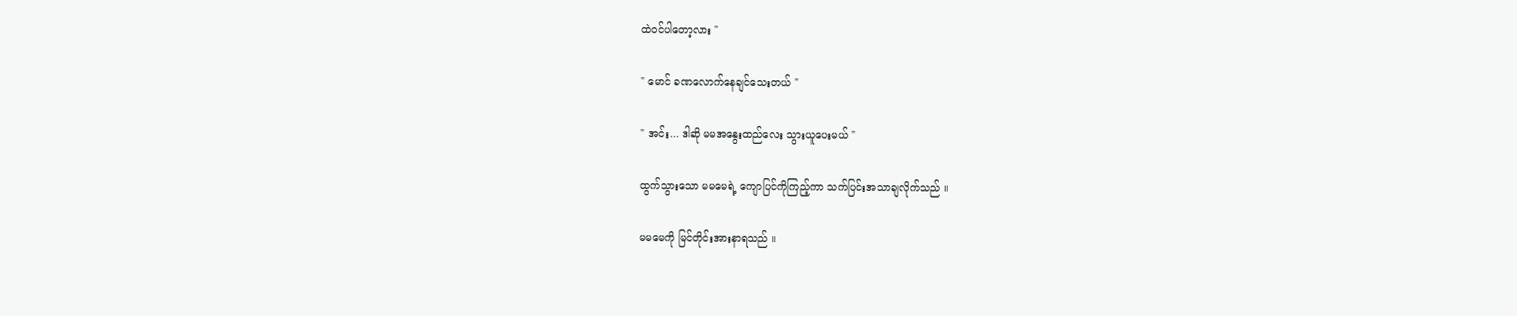ထဲဝင်ပါတော့လား "

" မောင် ခဏလောက်နေချင်သေးတယ် "

" အင်း... ဒါဆို မမအနွေးထည်လေး သွားယူပေးမယ် "

ထွက်သွားသော မမမေရဲ့ ကျောပြင်ကိုကြည့်ကာ သက်ပြင်းအသာချလိုက်သည် ။

မမမေကို မြင်တိုင်းအားနာရသည် ။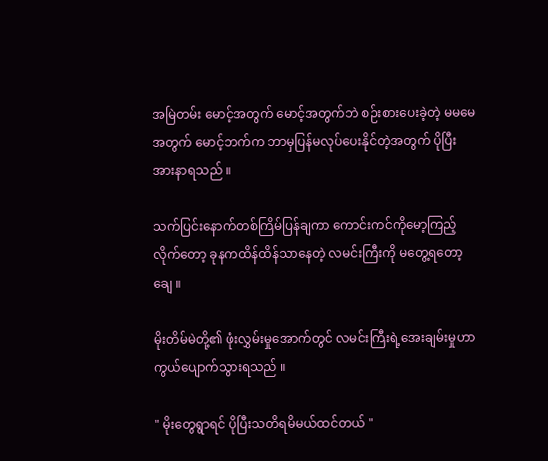အမြဲတမ်း မောင့်အတွက် မောင့်အတွက်ဘဲ စဉ်းစားပေးခဲ့တဲ့ မမမေအတွက် မောင့်ဘက်က ဘာမှပြန်မလုပ်ပေးနိုင်တဲ့အတွက် ပိုပြီးအားနာရသည် ။

သက်ပြင်းနောက်တစ်ကြိမ်ပြန်ချကာ ကောင်းကင်ကိုမော့ကြည့်လိုက်တော့ ခုနကထိန်ထိန်သာနေတဲ့ လမင်းကြီးကို မတွေ့ရတော့ချေ ။

မိုးတိမ်မဲတို့၏ ဖုံးလွှမ်းမှုအောက်တွင် လမင်းကြီးရဲ့အေးချမ်းမှုဟာ ကွယ်ပျောက်သွားရသည် ။

" မိုးတွေရွာရင် ပိုပြီးသတိရမိမယ်ထင်တယ် "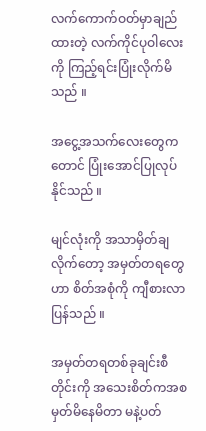လက်ကောက်ဝတ်မှာချည်ထားတဲ့ လက်ကိုင်ပုဝါလေးကို ကြည့်ရင်းပြုံးလိုက်မိသည် ။

အငွေ့အသက်လေးတွေကတောင် ပြုံးအောင်ပြုလုပ်နိုင်သည် ။

မျင်လုံးကို အသာမှိတ်ချလိုက်တော့ အမှတ်တရတွေဟာ စိတ်အစုံကို ကျီစားလာပြန်သည် ။

အမှတ်တရတစ်ခုချင်းစီတိုင်းကို အသေးစိတ်ကအစ မှတ်မိနေမိတာ မနဲ့ပတ်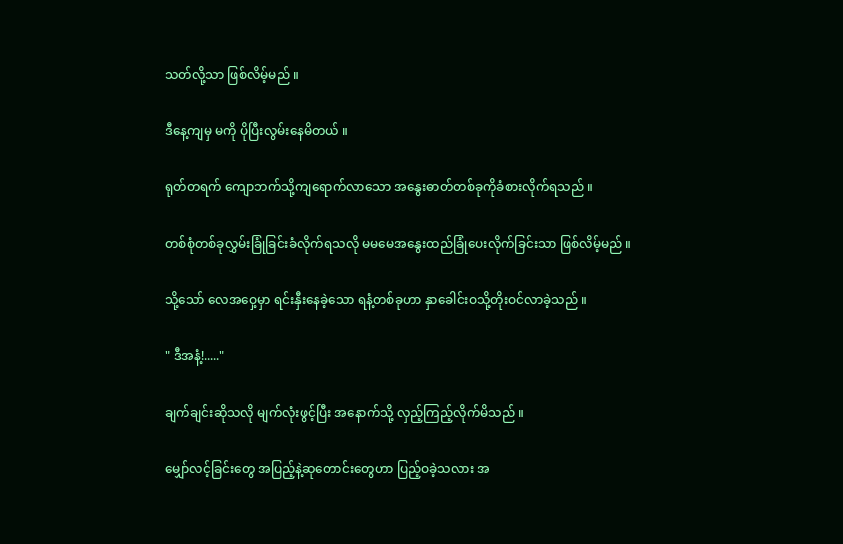သတ်လို့သာ ဖြစ်လိမ့်မည် ။

ဒီနေ့ကျမှ မကို ပိုပြီးလွမ်းနေမိတယ် ။

ရုတ်တရက် ကျောဘက်သို့ကျရောက်လာသော အနွေးဓာတ်တစ်ခုကိုခံစားလိုက်ရသည် ။

တစ်စုံတစ်ခုလွှမ်းခြုံခြင်းခံလိုက်ရသလို မမမေအနွေးထည်ခြုံပေးလိုက်ခြင်းသာ ဖြစ်လိမ့်မည် ။

သို့သော် လေအဝှေ့မှာ ရင်းနှီးနေခဲ့သော ရနံ့တစ်ခုဟာ နှာခေါင်းဝသို့တိုးဝင်လာခဲ့သည် ။

" ဒီအနံ့!....."

ချက်ချင်းဆိုသလို မျက်လုံးဖွင့်ပြီး အနောက်သို့ လှည့်ကြည့်လိုက်မိသည် ။

မျှော်လင့်ခြင်းတွေ အပြည့်နဲ့ဆုတောင်းတွေဟာ ပြည့်ဝခဲ့သလား အ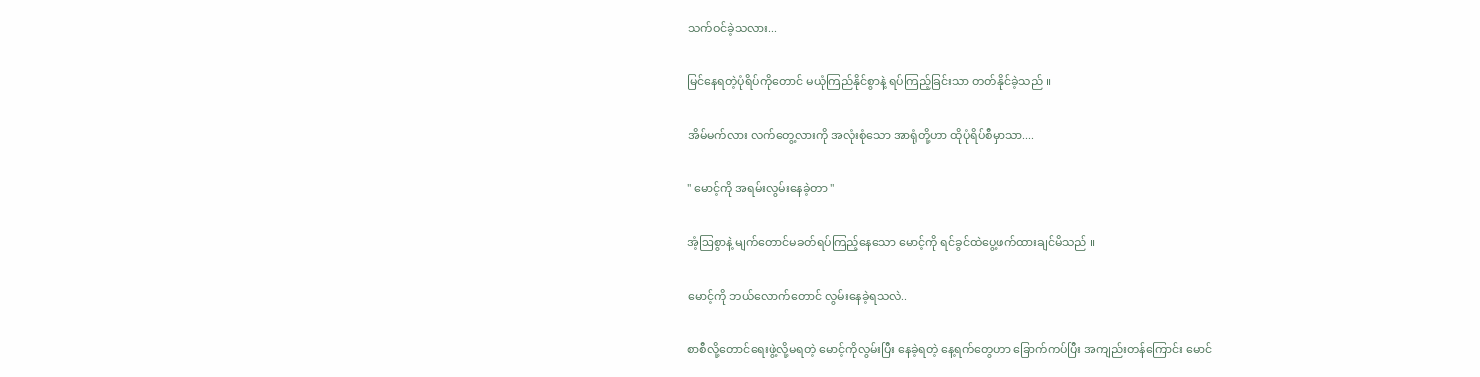သက်ဝင်ခဲ့သလား...

မြင်နေရတဲ့ပုံရိပ်ကို‌တောင် မယုံကြည်နိုင်စွာနဲ့ ရပ်ကြည့်ခြင်းသာ တတ်နိုင်ခဲ့သည် ။

အိမ်မက်လား လက်တွေ့လားကို အလုံးစုံသော အာရုံတို့ဟာ ထိုပုံရိပ်စီမှာသာ....

" မောင့်ကို အရမ်းလွမ်းနေခဲ့တာ "

အံ့ဩစွာနဲ့ မျက်တောင်မခတ်ရပ်ကြည့်နေသော မောင့်ကို ရင်ခွင်ထဲပွေ့ဖက်ထားချင်မိသည် ။

မောင့်ကို ဘယ်လောက်တောင် လွမ်းနေခဲ့ရသလဲ..

စာစီလို့တောင်ရေးဖွဲ့လို့မရတဲ့ မောင့်ကိုလွမ်းပြီး နေခဲ့ရတဲ့ နေ့ရက်တွေဟာ ခြောက်ကပ်ပြီး အကျည်းတန်ကြောင်း မောင်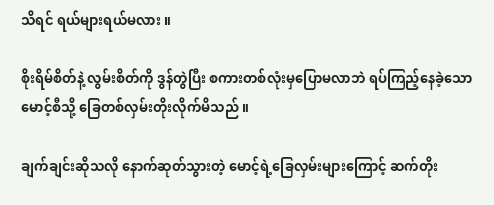သိရင် ရယ်များရယ်မလား ။

စိုးရိမ်စိတ်နဲ့ လွမ်းစိတ်ကို ဒွန်တွဲပြီး စကားတစ်လုံးမှပြောမလာဘဲ ရပ်ကြည့်နေခဲ့သော မောင့်စီသို့ ခြေတစ်လှမ်းတိုးလိုက်မိသည် ။

ချက်ချင်းဆိုသလို နောက်ဆုတ်သွားတဲ့ မောင့်ရဲ့ခြေလှမ်းများကြောင့် ဆက်တိုး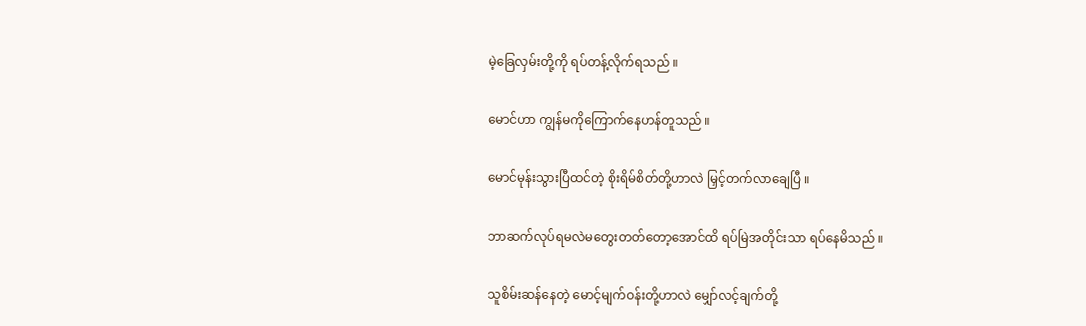မဲ့ခြေလှမ်းတို့ကို ရပ်တန့်လိုက်ရသည် ။

မောင်ဟာ ကျွန်မကိုကြောက်နေဟန်တူသည် ။

မောင်မုန်းသွားပြီထင်တဲ့ စိုးရိမ်စိတ်တို့ဟာလဲ မြှင့်တက်လာချေပြီ ။

ဘာဆက်လုပ်ရမလဲမတွေးတတ်တော့အောင်ထိ ရပ်မြဲအတိုင်းသာ ရပ်နေမိသည် ။

သူစိမ်းဆန်နေတဲ့ မောင့်မျက်ဝန်းတို့ဟာလဲ မျှော်လင့်ချက်တို့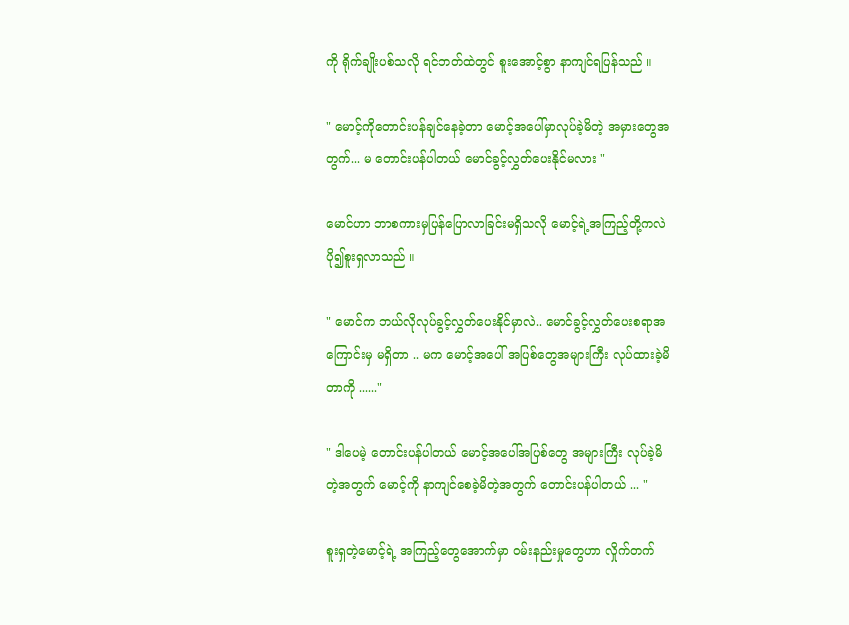ကို ရိုက်ချိုးပစ်သလို ရင်ဘတ်ထဲတွင် စူးအောင့်စွာ နာကျင်ရပြန်သည် ။

" မောင့်ကိုတောင်းပန်ချင်နေခဲ့တာ မောင့်အပေါ်မှာလုပ်ခဲ့မိတဲ့ အမှားတွေအတွက်... မ‌ တောင်းပန်ပါတယ် မောင်ခွင့်လွှတ်ပေးနိုင်မလား "

မောင်ဟာ ဘာစကားမှပြန်ပြောလာခြင်းမရှိသလို မောင့်ရဲ့အကြည့်တို့ကလဲ ပို၍စူးရှလာသည် ။

" မောင်က ဘယ်လိုလုပ်ခွင့်လွှတ်ပေးနိုင်မှာလဲ.. မောင်ခွင့်လွှတ်ပေးစရာအကြောင်းမှ မရှိတာ .. မက မောင့်အပေါ် အပြစ်တွေအများကြီး လုပ်ထားခဲ့မိတာကို ......"

" ဒါပေမဲ့ တောင်းပန်ပါတယ် မောင့်အပေါ်အပြစ်တွေ အများကြီး လုပ်ခဲ့မိတဲ့အတွက် မောင့်ကို နာကျင်စေခဲ့မိတဲ့အတွက် တောင်းပန်ပါတယ် ... "

စူးရှတဲ့မောင့်ရဲ့ အကြည့်တွေအောက်မှာ ဝမ်းနည်းမှုတွေဟာ လှိုက်တက်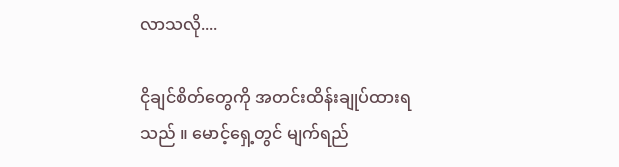လာသလို....

ငိုချင်စိတ်တွေကို အတင်းထိန်းချုပ်ထားရသည် ။ မောင့်ရှေ့တွင် မျက်ရည်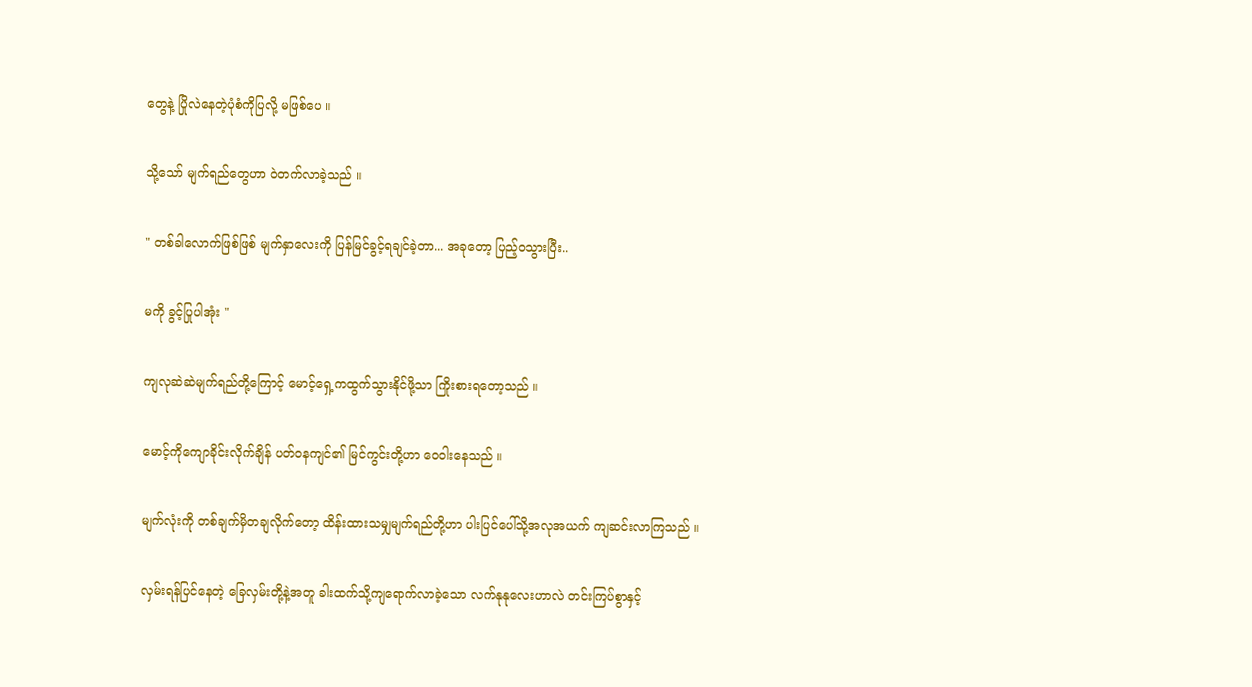တွေနဲ့ ပြိုလဲနေတဲ့ပုံစံကိုပြလို့ မဖြစ်ပေ ။

သို့သော် မျက်ရည်တွေဟာ ဝဲတက်လာခဲ့သည် ။

" တစ်ခါလောက်ဖြစ်ဖြစ် မျက်နှာလေးကို ပြန်မြင်ခွင့်ရချင်ခဲ့တာ... အခုတော့ ပြည့်ဝသွားပြီး..

မကို ခွင့်ပြုပါအုံး "

ကျလုဆဲဆဲမျက်ရည်တို့ကြောင့် မောင့်ရှေ့ကထွက်သွားနိုင်ဖို့သာ ကြိုးစားရတော့သည် ။

မောင့်ကိုကျောခိုင်းလိုက်ချိန် ပတ်ဝနကျင်၏ မြင်ကွင်းတို့ဟာ ဝေဝါးနေသည် ။

မျက်လုံးကို တစ်ချက်မှိတချလိုက်တော့ ထိန်းထားသမျှမျက်ရည်တို့ဟာ ပါးပြင်ပေါ်သို့အလုအယက် ကျဆင်းလာကြသည် ။

လှမ်းရန်ပြင်နေတဲ့ ခြေလှမ်းတို့နဲ့အတူ ခါးထက်သို့ကျရောက်လာခဲ့သော လက်နုနုလေးဟာလဲ တင်းကြပ်စွာနှင့်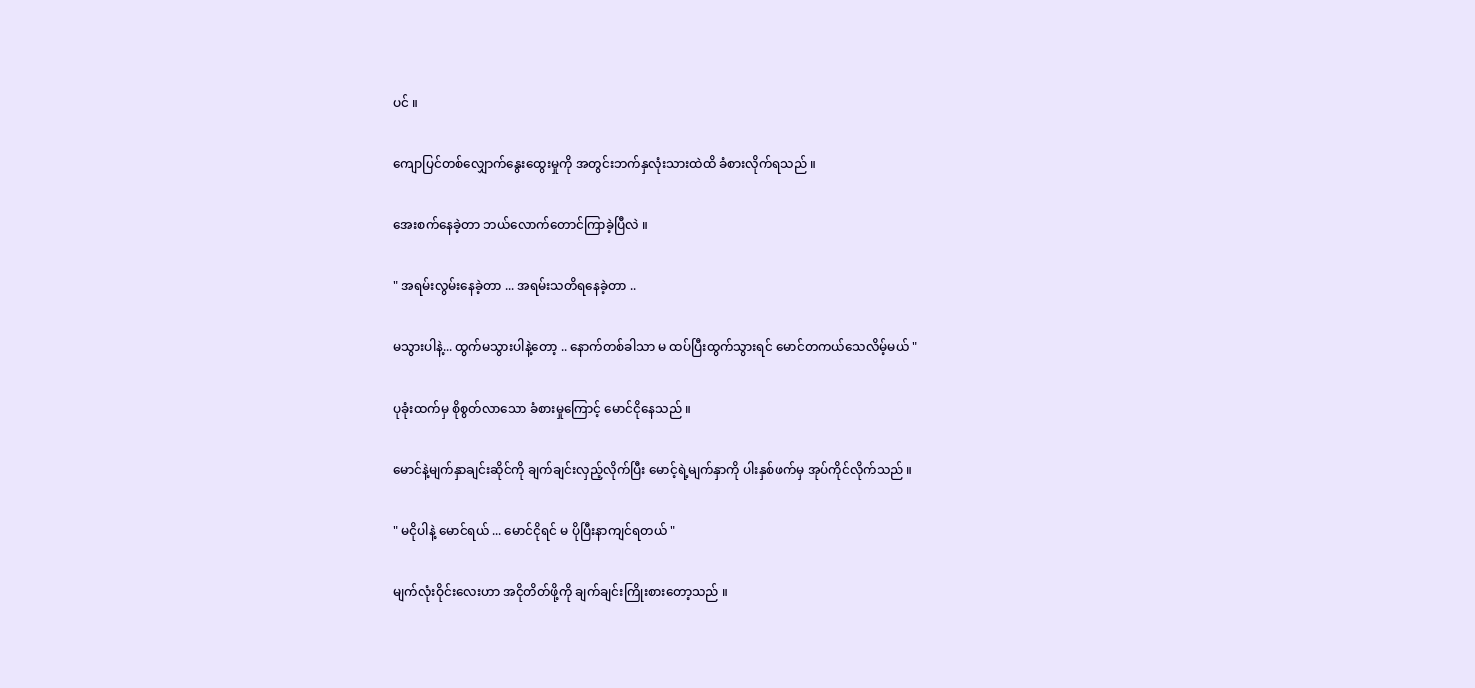ပင် ။

ကျောပြင်တစ်လျှောက်နွေးထွေးမှုကို အတွင်းဘက်နှလုံးသားထဲထိ ခံစားလိုက်ရသည် ။

အေးစက်နေခဲ့တာ ဘယ်လောက်တောင်ကြာခဲ့ပြီလဲ ။

" အရမ်းလွမ်းနေခဲ့တာ ... အရမ်းသတိရနေခဲ့တာ ..

မသွားပါနဲ့... ထွက်မသွားပါနဲ့တော့ .. နောက်တစ်ခါသာ မ ထပ်ပြီးထွက်သွားရင် မောင်တကယ်သေလိမ့်မယ် "

ပုခုံးထက်မှ စိုစွတ်လာသော ခံစားမှုကြောင့် မောင်ငိုနေသည် ။

မောင်နဲ့မျက်နှာချင်းဆိုင်ကို ချက်ချင်းလှည့်လိုက်ပြီး မောင့်ရဲ့မျက်နှာကို ပါးနှစ်ဖက်မှ အုပ်ကိုင်လိုက်သည် ။

" မငိုပါနဲ့ မောင်ရယ် ... မောင်ငိုရင် မ ပိုပြီးနာကျင်ရတယ် "

မျက်လုံးဝိုင်းလေးဟာ အငိုတိတ်ဖို့ကို ချက်ချင်းကြိုးစားတော့သည် ။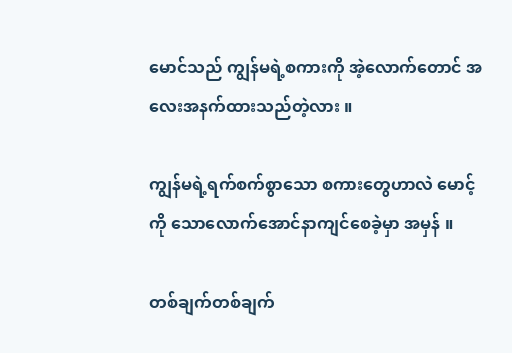မောင်သည် ကျွန်မရဲ့စကားကို အဲ့လောက်‌တောင် အလေးအနက်ထားသည်တဲ့လား ။

ကျွန်မရဲ့ရက်စက်စွာသော စကားတွေဟာလဲ မောင့်ကို သောလောက်အောင်နာကျင်စေခဲ့မှာ အမှန် ။

တစ်ချက်တစ်ချက်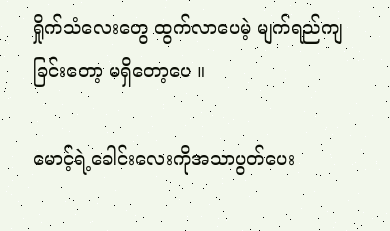ရှိုက်သံလေးတွေ ထွက်လာပေမဲ့ မျက်ရည်ကျခြင်းတော့ မရှိတော့ပေ ။

မောင့်ရဲ့ခေါင်းလေးကိုအသာပွတ်ပေး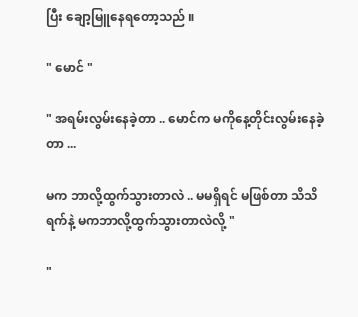ပြီး ချော့မြူနေရတော့သည် ။

" မောင် "

" အရမ်းလွမ်းနေခဲ့တာ .. မောင်က မကိုနေ့တိုင်းလွမ်းနေခဲ့တာ ...

မက ဘာလို့ထွက်သွားတာလဲ .. မမရှိရင် မဖြစ်တာ သိသိရက်နဲ့ မကဘာလို့ထွက်သွားတာလဲလို့ "

"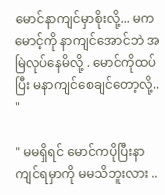မောင်နာကျင်မှာစိုးလို့... မက မောင့်ကို နာကျင်အောင်ဘဲ အမြဲလုပ်နေမိလို့ . မောင်ကိုထပ်ပြီး မနာကျင်စေချင်တော့လို့.. "

" မမရှိရင် မောင်ကပိုပြီးနာကျင်ရမှာကို မမသိဘူးလား ..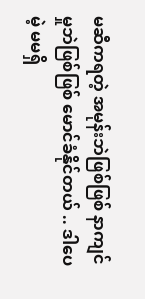မဆီကရတဲ့ အမုန်းဘဲဖြစ်ဖြစ် နာကျင်မှုဘဲဖြစ်ဖြစ် မောင်ခံနိုင်တယ် .. ဒါပေမဲ့ မမရှိ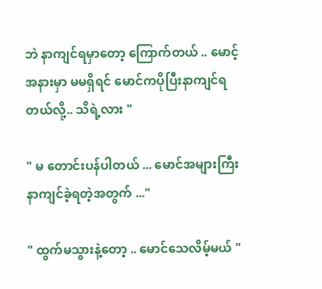ဘဲ နာကျင်ရမှာတော့ ကြောက်တယ် .. မောင့်အနားမှာ မမရှိရင် မောင်ကပိုပြီးနာကျင်ရတယ်လို့.. သိရဲ့လား "

" မ တောင်းပန်ပါတယ် ... မောင်အများကြီးနာကျင်ခဲ့ရတဲ့အတွက် ..."

" ထွက်မသွားနဲ့တော့ .. မောင်သေလိမ့်မယ် "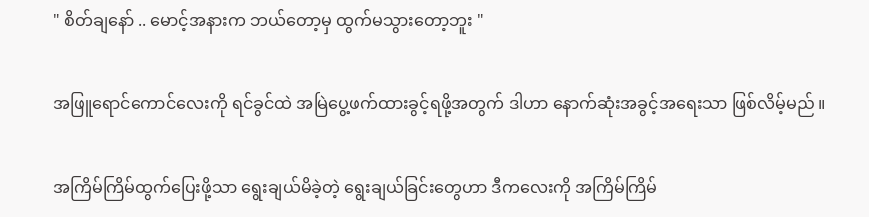" စိတ်ချနော် .. မောင့်အနားက ဘယ်တော့မှ ထွက်မသွားတော့ဘူး "

အဖြူရောင်ကောင်လေးကို ရင်ခွင်ထဲ အမြဲပွေ့ဖက်ထားခွင့်ရဖို့အတွက် ဒါဟာ နောက်ဆုံးအခွင့်အရေးသာ ဖြစ်လိမ့်မည် ။

အကြိမ်ကြိမ်ထွက်ပြေးဖို့သာ ရွေးချယ်မိခဲ့တဲ့ ရွေးချယ်ခြင်းတွေဟာ ဒီကလေးကို အကြိမ်ကြိမ်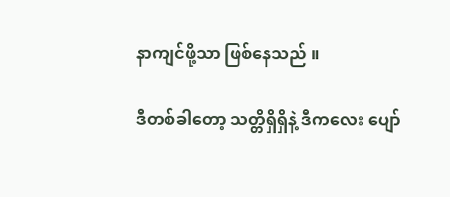နာကျင်ဖို့သာ ဖြစ်နေသည် ။

ဒီတစ်ခါတော့ သတ္တိရှိရှိနဲ့ ဒီကလေး ပျော်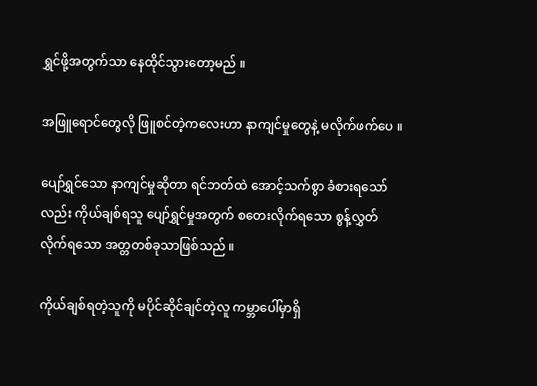ရွှင်ဖို့အတွက်သာ နေထိုင်သွားတော့မည် ။

အဖြူရောင်တွေလို ဖြူစင်တဲ့ကလေးဟာ နာကျင်မှုတွေနဲ့ မလိုက်ဖက်ပေ ။

ပျော်ရွှင်သော နာကျင်မှုဆိုတာ ရင်ဘတ်ထဲ အောင့်သက်စွာ ခံစားရသော်လည်း ကိုယ်ချစ်ရသူ ပျော်ရွှင်မှုအတွက် စတေးလိုက်ရသော စွန့်လွှတ်လိုက်ရသော အတ္တတစ်ခုသာဖြစ်သည် ။

ကိုယ်ချစ်ရတဲ့သူကို မပိုင်ဆိုင်ချင်တဲ့လူ ကမ္ဘာပေါ်မှာရှိ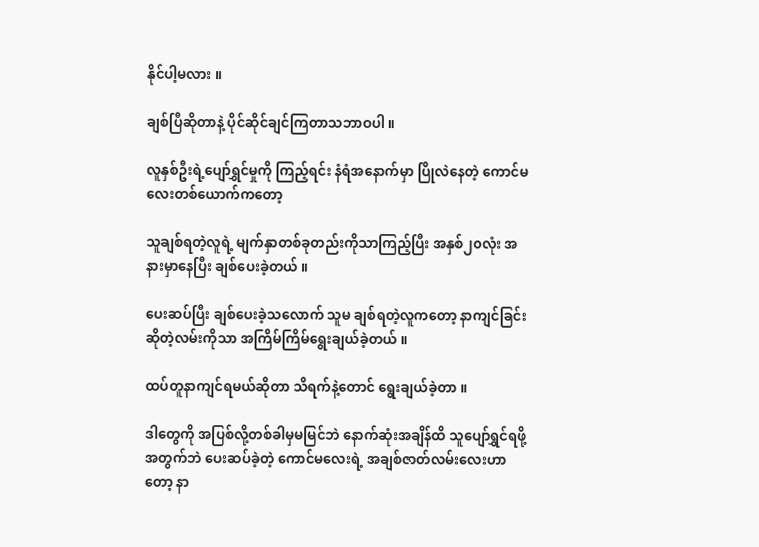နိုင်ပါ့မလား ။

ချစ်ပြီဆိုတာနဲ့ ပိုင်ဆိုင်ချင်ကြတာသဘာဝပါ ။

လူနှစ်ဦးရဲ့ပျော်ရွှင်မှုကို ကြည့်ရင်း နံရံအနောက်မှာ ပြိုလဲနေတဲ့ ကောင်မလေးတစ်ယောက်ကတော့

သူချစ်ရတဲ့လူရဲ့ မျက်နှာတစ်ခုတည်းကိုသာကြည့်ပြီး အနှစ်၂၀လုံး အနားမှာနေပြီး ချစ်ပေးခဲ့တယ် ။

ပေးဆပ်ပြီး ချစ်ပေးခဲ့သလောက် သူမ ချစ်ရတဲ့လူကတော့ နာကျင်ခြင်းဆိုတဲ့လမ်းကိုသာ အကြိမ်ကြိမ်ရွေးချယ်ခဲ့တယ် ။

ထပ်တူနာကျင်ရမယ်ဆိုတာ သိရက်နဲ့တောင် ရွေးချယ်ခဲ့တာ ။

ဒါတွေကို အပြစ်လို့တစ်ခါမှမမြင်ဘဲ နောက်ဆုံးအချိန်ထိ သူပျော်ရွှင်ရဖို့အတွက်ဘဲ ပေးဆပ်ခဲ့တဲ့ ကောင်မလေးရဲ့ အချစ်ဇာတ်လမ်းလေးဟာတော့ နာ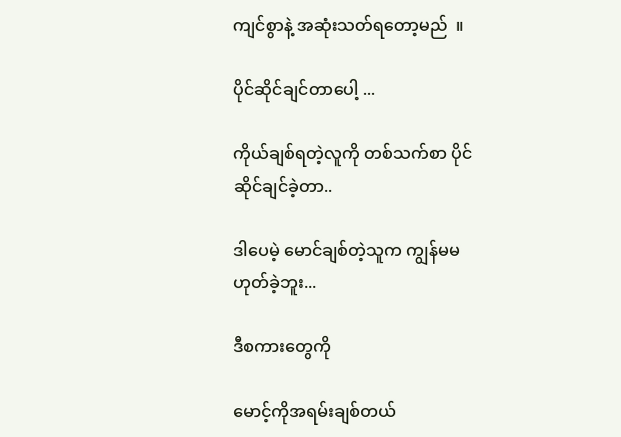ကျင်စွာနဲ့ အဆုံးသတ်ရတော့မည်  ။

ပိုင်ဆိုင်ချင်တာပေါ့ ...

ကိုယ်ချစ်ရတဲ့လူကို တစ်သက်စာ ပိုင်ဆိုင်ချင်ခဲ့တာ..

ဒါပေမဲ့ မောင်ချစ်တဲ့သူက ကျွန်မမဟုတ်ခဲ့ဘူး...

ဒီစကားတွေကို

မောင့်ကိုအရမ်းချစ်တယ်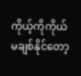ကိုယ့်ကိုကိုယ်မချစ်နိုင်တော့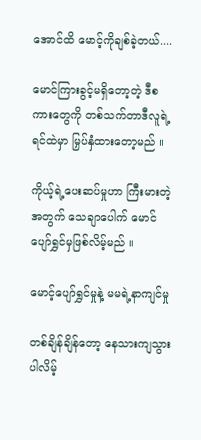အောင်ထိ မောင့်ကိုချစ်ခဲ့တယ်....

မောင်ကြားခွင့်မရှိတော့တဲ့ ဒီစကားတွေကို တစ်သက်တာဒီလူရဲ့ ရင်ထဲမှာ မြှပ်နှံထားတော့မည် ။

ကိုယ့်ရဲ့ပေးဆပ်မှုဟာ ကြီးမားတဲ့အတွက် သေချာပေါက် မောင်ပျော်ရွှင်မှဖြစ်လိမ့်မည် ။

မောင့်ပျော်ရွှင်မှုနဲ့ မမရဲ့နာကျင်မှု

တစ်ချိန်ချိန်တော့ နေသားကျသွားပါလိမ့်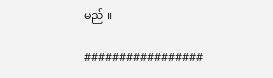မည် ။

#################